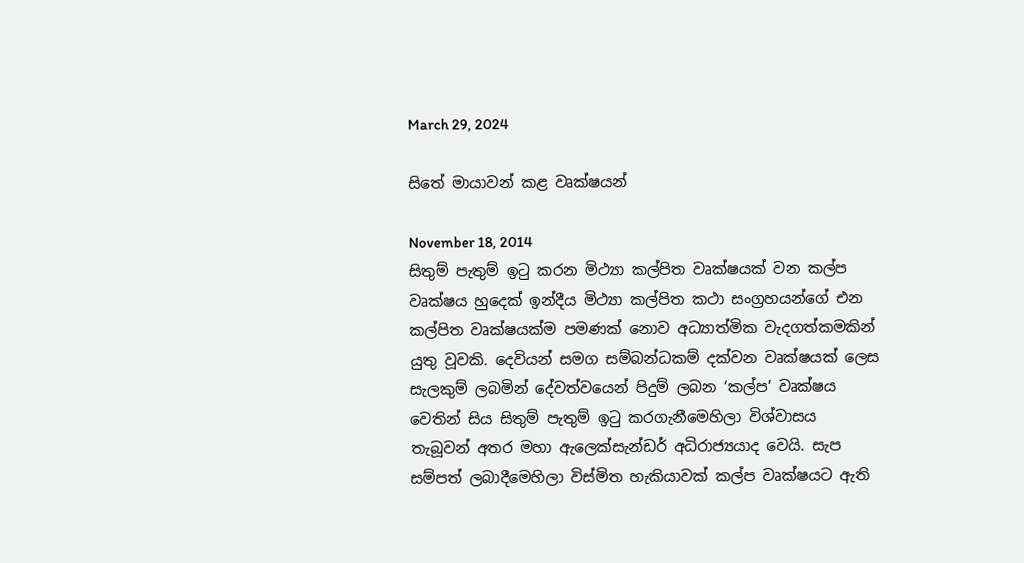March 29, 2024

සිතේ මායාවන් කළ වෘක්ෂයන්

November 18, 2014
සිතුම් පැතුම් ඉටු කරන මිථ්‍යා කල්පිත වෘක්ෂයක් වන කල්ප වෘක්ෂය හුදෙක් ඉන්දීය මිථ්‍යා කල්පිත කථා සංග්‍රහයන්ගේ එන කල්පිත වෘක්ෂයක්ම පමණක් නොව අධ්‍යාත්මික වැදගත්කමකින් යුතු වූවකි. දෙවියන් සමග සම්බන්ධකම් දක්වන වෘක්ෂයක් ලෙස සැලකුම් ලබමින් දේවත්වයෙන් පිදුම් ලබන ‘කල්ප’ වෘක්ෂය වෙතින් සිය සිතුම් පැතුම් ඉටු කරගැනීමෙහිලා විශ්වාසය තැබූවන් අතර මහා ඇලෙක්සැන්ඩර් අධිරාජ්‍යයාද වෙයි. සැප සම්පත් ලබාදීමෙහිලා විස්මිත හැකියාවක් කල්ප වෘක්ෂයට ඇති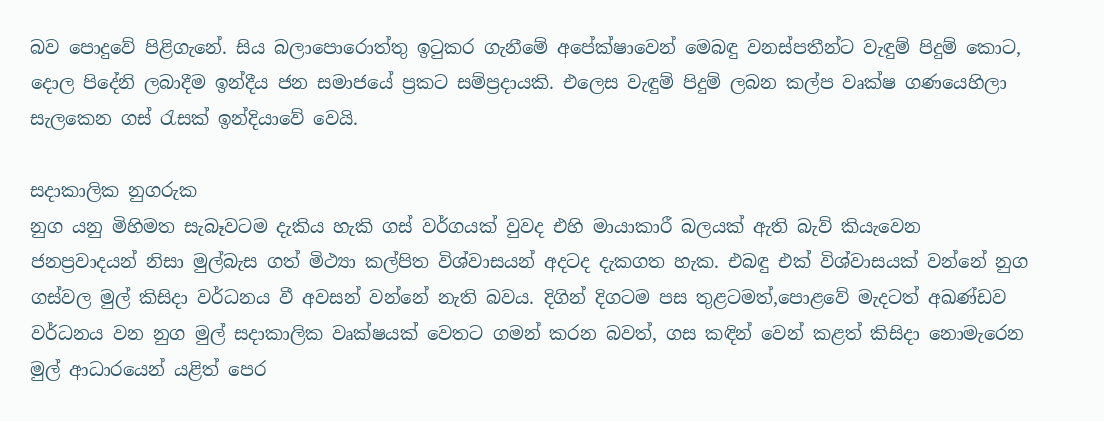බව ‍පොදුවේ පිළිගැනේ. සිය බලා‍පොරොත්තු ඉටුකර ගැනීමේ අපේක්ෂාවෙන් මෙබඳු වනස්පතීන්ට වැඳුම් පිදුම් කොට, දොල පිදේනි ලබාදීම ඉන්දීය ජන සමාජයේ ප්‍රකට සම්ප්‍රදායකි. එලෙස වැඳුම් පිදුම් ලබන කල්ප වෘක්ෂ ගණයෙහිලා සැලකෙන ගස් රැසක් ඉන්දියාවේ වෙයි.

සදාකාලික නුගරුක
නුග යනු මිහිමත සැබෑවටම දැකිය හැකි ගස් වර්ගයක් වුවද එහි මායාකාරී බලයක් ඇති බැව් කියැවෙන ජනප්‍රවාදයන් නිසා මුල්බැස ගත් මිථ්‍යා කල්පිත විශ්වාසයන් අදටද දැකගත හැක. එබඳු එක් විශ්වාසයක් වන්නේ නුග ගස්වල මුල් කිසිදා වර්ධනය වී අවසන් වන්නේ නැති බවය. දිගින් දිගටම පස තුළටමත්,පොළවේ මැදටත් අඛණ්ඩව වර්ධනය වන නුග මුල් සදාකාලික වෘක්ෂයක් වෙතට ගමන් කරන බවත්, ගස කඳින් වෙන් කළත් කිසිදා නොමැරෙන මුල් ආධාරයෙන් යළිත් පෙර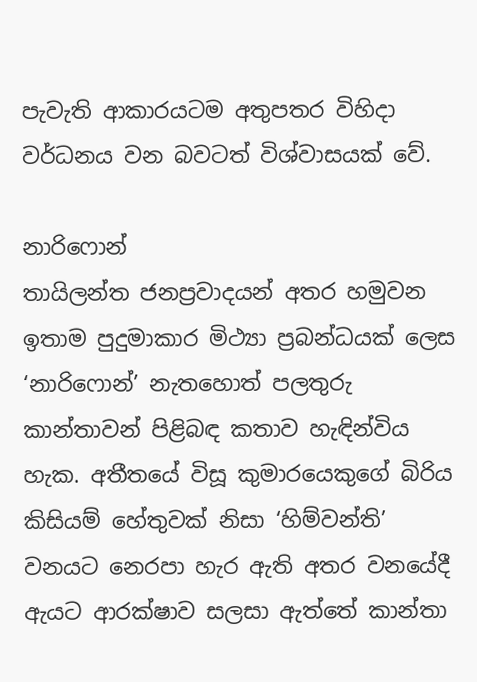පැවැති ආකාරයටම අතුපතර විහිදා වර්ධනය වන බවටත් විශ්වාසයක් වේ.

නාරිෆොන්
තායිලන්ත ජනප්‍රවාදයන් අතර හමුවන ඉතාම පුදුමාකාර මිථ්‍යා ප්‍රබන්ධයක් ලෙස ‘නාරිෆොන්’ නැතහොත් පලතුරු කාන්තාවන් පිළිබඳ කතාව හැඳින්විය හැක. අතීතයේ විසූ කුමාරයෙකුගේ බිරිය කිසියම් හේතුවක් නිසා ‘හිම්වන්ති’ වනයට නෙරපා හැර ඇති අතර වනයේදී ඇයට ආරක්ෂාව සලසා ඇත්තේ කාන්තා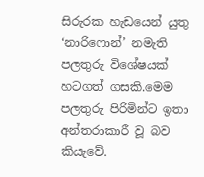සිරුරක හැඩයෙන් යුතු ‘නාරිෆොන්’ නමැති පලතුරු විශේෂයක් හටගත් ගසකි.මෙම පලතුරු පිරිමින්ට ඉතා අන්තරාකාරී වූ බව කියැවේ.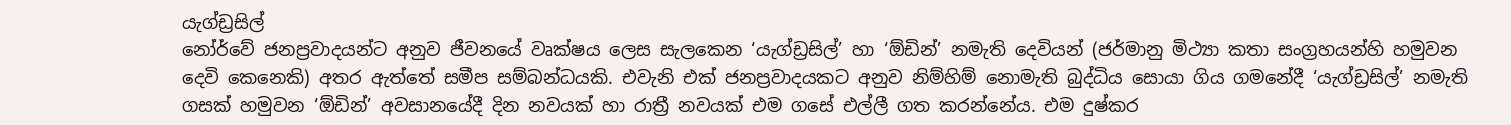යැග්ඩ්‍රසිල්
නෝර්වේ ජනප්‍රවාදයන්ට අනුව ජීවනයේ වෘක්ෂය ලෙස සැලකෙන ‘යැග්ඩ්‍රසිල්’ හා ‘ඕඩින්’ නමැති දෙවියන් (ජර්මානු මිථ්‍යා කතා සංග්‍රහයන්හි හමුවන දෙවි කෙනෙකි) අතර ඇත්තේ සමීප සම්බන්ධයකි. එවැනි එක් ජනප්‍රවාදයකට අනුව නිම්හිම් නොමැති බුද්ධිය සොයා ගිය ගමනේදී ‘යැග්ඩ්‍රසිල්’ නමැති ගසක් හමුවන ‘ඕඩින්’ අවසානයේදී දින නවයක් හා රාත්‍රී නවයක් එම ගසේ එල්ලී ගත කරන්නේය. එම දුෂ්කර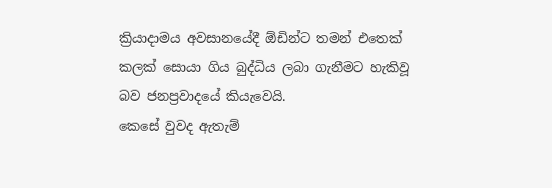ක්‍රියාදාමය අවසානයේදී ඕඩින්ට තමන් එතෙක් කලක් සොයා ගිය බුද්ධිය ලබා ගැනීමට හැකිවූ බව ජනප්‍රවාදයේ කියැවෙයි.
කෙසේ වුවද ඇතැම්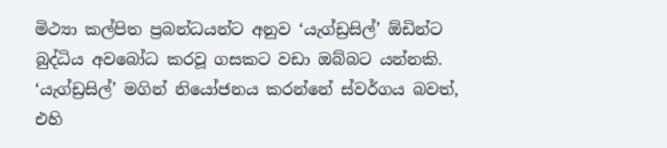මිථ්‍යා කල්පිත ප්‍රබන්ධයන්ට අනුව ‘යැග්ඩ්‍රසිල්’ ඕඩින්ට බුද්ධිය අවබෝධ කරවූ ගසකට වඩා ඔබ්බට යන්නකි. ‘යැග්ඩ්‍රසිල්’ මගින් නියෝජනය කරන්නේ ස්වර්ගය බවත්, එහි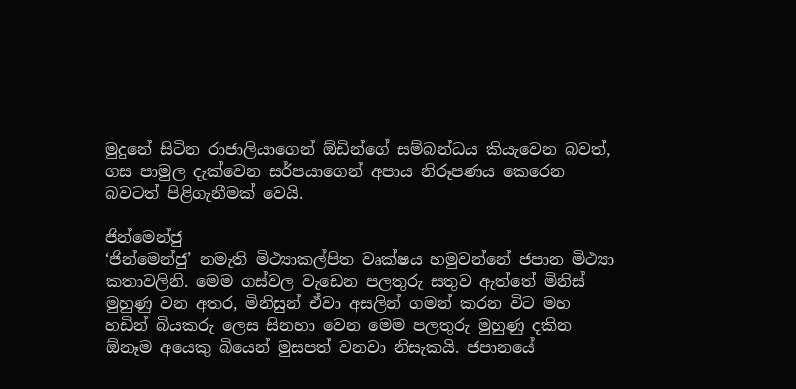මුදුනේ සිටින රාජාලියාගෙන් ඕඩින්ගේ සම්බන්ධය කියැවෙන බවත්, ගස පාමුල දැක්වෙන සර්පයාගෙන් අපාය නිරූපණය කෙරෙන බවටත් පිළිගැනීමක් වෙයි.

ජින්මෙන්ජු
‘ජින්මෙන්ජු’ නමැති මිථ්‍යාකල්පිත වෘක්ෂය හමුවන්නේ ජපාන මිථ්‍යා කතාවලිනි. මෙම ගස්වල වැඩෙන පලතුරු සතුව ඇත්තේ මිනිස් මුහුණු වන අතර, මිනිසුන් ඒවා අසලින් ගමන් කරන විට මහ හඩින් බියකරු ලෙස සිනහා වෙන මෙම පලතුරු මුහුණු දකින ඕනෑම අයෙකු බියෙන් මුසපත් වනවා නිසැකයි. ජපානයේ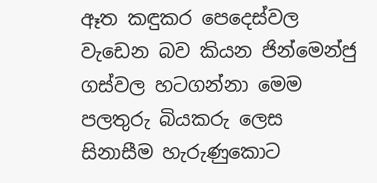ඈත කඳුකර පෙදෙස්වල වැඩෙන බව කියන ජින්මෙන්ජු ගස්වල හටගන්නා මෙම පලතුරු බියකරු ලෙස සිනාසීම හැරුණුකොට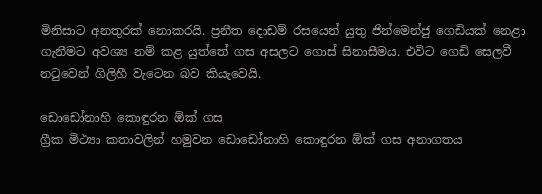මිනිසාට අනතුරක් නොකරයි. ප්‍රනීත දොඩම් රසයෙන් යුතු ජින්මෙන්ජු ගෙඩියක් නෙළා ගැනීමට අවශ්‍ය නම් කළ යුත්තේ ගස අසලට ගොස් සිනාසීමය. එවිට ගෙඩි සෙලවී නටුවෙන් ගිලිහී වැටෙන බව කියැවෙයි.

ඩොඩෝනාහි කොඳුරන ඕක් ගස
ග්‍රීක මිථ්‍යා කතාවලින් හමුවන ඩොඩෝනාහි කොඳුරන ඕක් ගස අනාගතය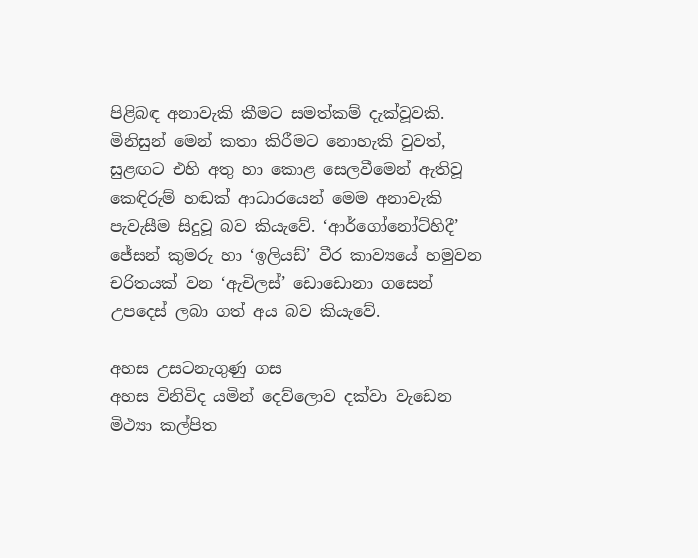පිළිබඳ අනාවැකි කීමට සමත්කම් දැක්වූවකි. මිනිසුන් මෙන් කතා කිරීමට නොහැකි වුවත්, සුළඟට එහි අතු හා කොළ සෙලවීමෙන් ඇතිවූ කෙඳිරුම් හඬක් ආධාරයෙන් මෙම අනාවැකි පැවැසීම සිදුවූ බව කියැවේ. ‘ආර්ගෝනෝට්හිදී’ ජේසන් කුමරු හා ‘ඉලියඩ්’ වීර කාව්‍යයේ හමුවන චරිතයක් වන ‘ඇචිලස්’ ඩොඩොනා ගසෙන් උපදෙස් ලබා ගත් අය බව කියැවේ.

අහස උසටනැගුණු ගස
අහස විනිවිද යමින් දෙව්ලොව දක්වා වැඩෙන මිථ්‍යා කල්පිත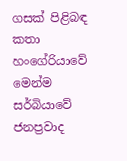ගසක් පිළිබඳ කතා හංගේරියාවේ මෙන්ම සර්බියාවේ ජනප්‍රවාද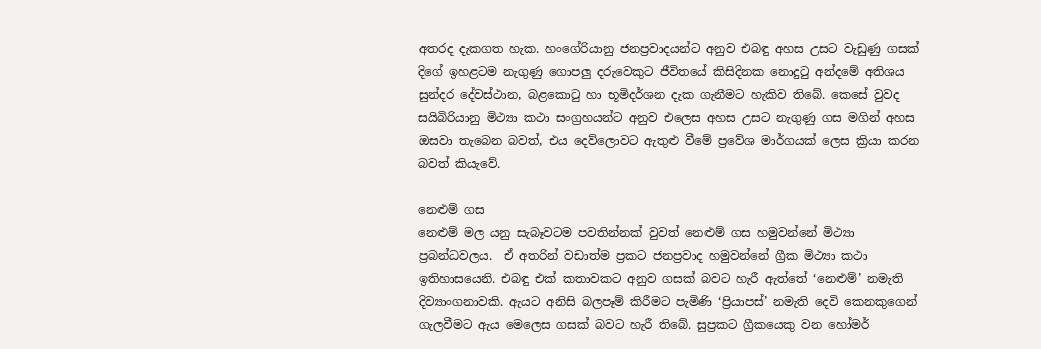අතරද දැකගත හැක. හංගේරියානු ජනප්‍රවාදයන්ට අනුව එබඳු අහස උසට වැඩුණු ගසක් දිගේ ඉහළටම නැගුණු ගොපලු දරුවෙකුට ජීවිතයේ කිසිදිනක නොදුටු අන්දමේ අතිශය සුන්දර දේවස්ථාන, බළකොටු හා භූමිදර්ශන දැක ගැනීමට හැකිව තිබේ. කෙසේ වුවද සයිබිරියානු මිථ්‍යා කථා සංග්‍රහයන්ට අනුව එලෙස අහස උසට නැගුණු ගස මගින් අහස ඔසවා තැබෙන බවත්, එය දෙව්ලොවට ඇතුළු වීමේ ප්‍රවේශ මාර්ගයක් ලෙස ක්‍රියා කරන බවත් කියැවේ.

නෙළුම් ගස
නෙළුම් මල යනු සැබෑවටම පවතින්නක් වුවත් නෙළුම් ගස හමුවන්නේ මිථ්‍යා ප්‍රබන්ධවලය.  ඒ අතරින් වඩාත්ම ප්‍රකට ජනප්‍රවාද හමුවන්නේ ග්‍රීක මිථ්‍යා කථා ඉතිහාසයෙනි. එබඳු එක් කතාවකට අනුව ගසක් බවට හැරී ඇත්තේ ‘නෙළුම්’ නමැති දිව්‍යාංගනාවකි. ඇයට අනිසි බලපෑම් කිරීමට පැමිණි ‘ප්‍රියාපස්’ නමැති දෙවි කෙනකුගෙන් ගැලවීමට ඇය මෙලෙස ගසක් බවට හැරී තිබේ. සුප්‍රකට ග්‍රීකයෙකු වන හෝමර්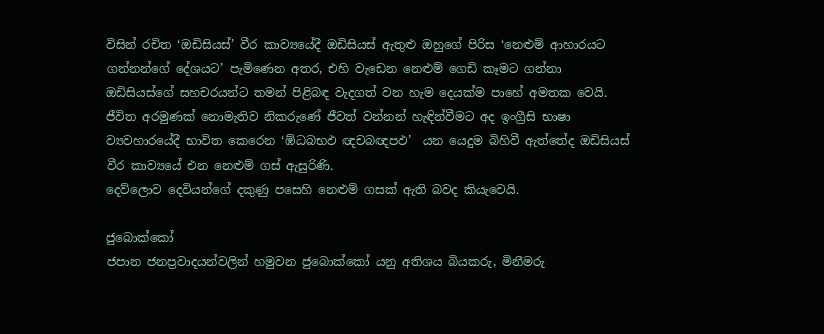විසින් රචිත ‘ඔඩිසියස්’ වීර කාව්‍යයේදී ඔඩිසියස් ඇතුළු ඔහුගේ පිරිස ‘නෙළුම් ආහාරයට ගන්නන්ගේ දේශයට’ පැමිණෙන අතර, එහි වැඩෙන නෙළුම් ගෙඩි කෑමට ගන්නා ඔඩිසියස්ගේ සහචරයන්ට තමන් පිළිබඳ වැදගත් වන හැම දෙයක්ම පාහේ අමතක වෙයි. ජීවිත අරමුණක් නොමැතිව නිකරුණේ ජීවත් වන්නන් හැඳින්වීමට අද ඉංග්‍රීසි භාෂා ව්‍යවහාරයේදී භාවිත කෙරෙන ‘ඹ්ධබභඵ ඥචබඥපඵ’  යන යෙදුම බිහිවී ඇත්තේද ඔඩිසියස් වීර කාව්‍යයේ එන නෙළුම් ගස් ඇසුරිණි.
දෙව්ලොව දෙවියන්ගේ දකුණු පසෙහි නෙළුම් ගසක් ඇති බවද කියැවෙයි.

ජුබොක්කෝ
ජපාන ජනප්‍රවාදයන්වලින් හමුවන ජුබොක්කෝ යනු අතිශය බියකරු, මිනීමරු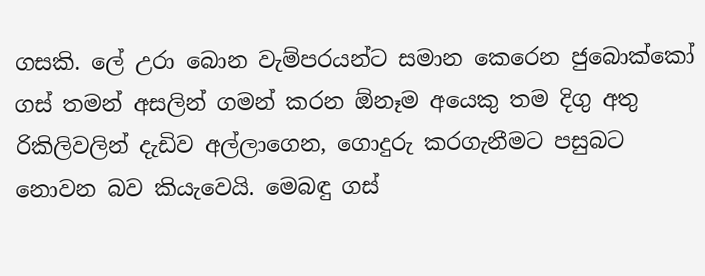ගසකි. ලේ උරා බොන වැම්පරයන්ට සමාන කෙරෙන ජුබොක්කෝ ගස් තමන් අසලින් ගමන් කරන ඕනෑම අයෙකු තම දිගු අතු රිකිලිවලින් දැඩිව අල්ලාගෙන, ගොදුරු කරගැනීමට පසුබට නොවන බව කියැවෙයි. මෙබඳු ගස්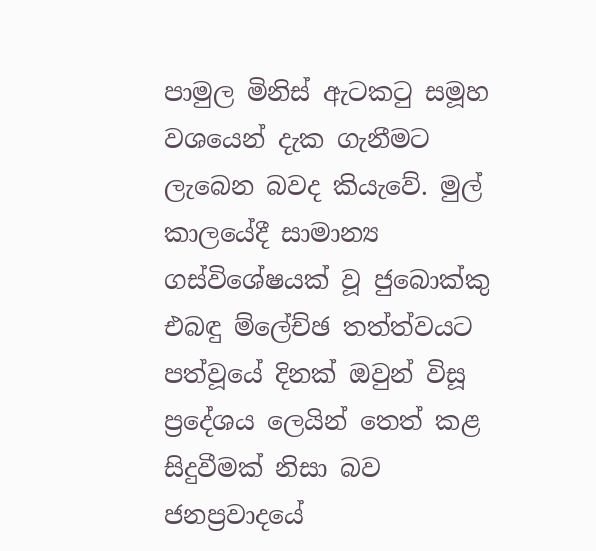පාමුල මිනිස් ඇටකටු සමූහ වශයෙන් දැක ගැනීමට ලැබෙන බවද කියැවේ. මුල් කාලයේදී සාමාන්‍ය ගස්විශේෂයක් වූ ජුබොක්කු එබඳු ම්‍ලේච්ඡ තත්ත්වයට පත්වූයේ දිනක් ඔවුන් විසූ ප්‍රදේශය ලෙයින් තෙත් කළ සිදුවීමක් නිසා බව ජනප්‍රවාදයේ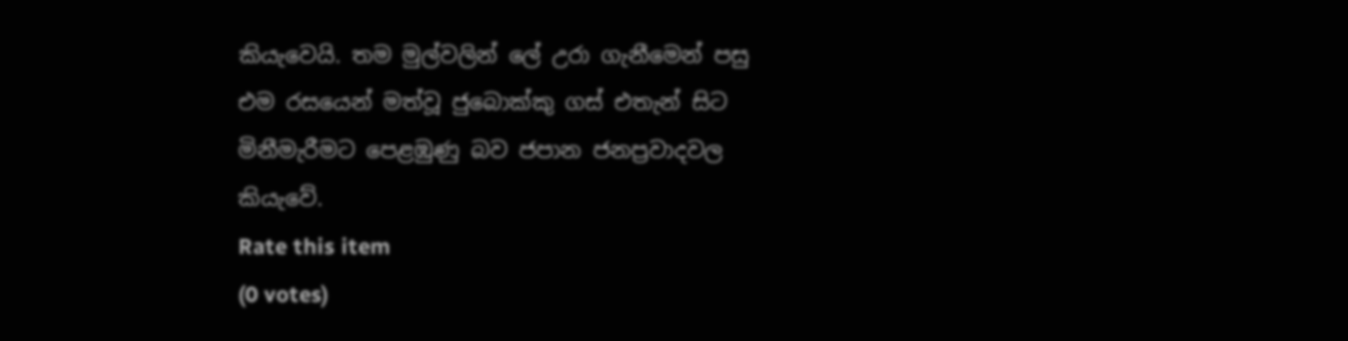කියැවෙයි. තම මුල්වලින් ‍ලේ උරා ගැනීමෙන් පසු එම රසයෙන් මත්වූ ජුබොක්කු ගස් එතැන් සිට මිනීමැරීමට පෙළඹුණු බව ජපාන ජනප්‍රවාදවල කියැවේ.
Rate this item
(0 votes)